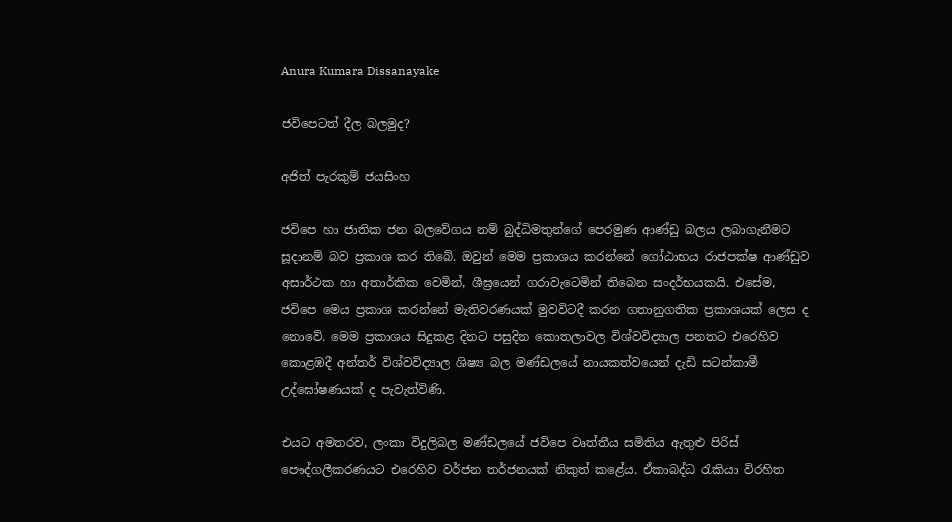Anura Kumara Dissanayake

ජවිපෙටත් දීල බලමුද?

අජිත් පැරකුම් ජයසිංහ

ජවිපෙ හා ජාතික ජන බලවේගය නම් බුද්ධිමතුන්ගේ පෙරමුණ ආණ්ඩු බලය ලබාගැනීමට සූදානම් බව ප්‍රකාශ කර තිබේ. ඔවුන් මෙම ප්‍රකාශය කරන්නේ ගෝඨාභය රාජපක්ෂ ආණ්ඩුව අසාර්ථක හා අතාර්කික වෙමින්, ශීඝ්‍රයෙන් ගරාවැටෙමින් තිබෙන සංදර්භයකයි. එසේම, ජවිපෙ මෙය ප්‍රකාශ කරන්නේ මැතිවරණයක් මුවවිටදී කරන ගතානුගතික ප්‍රකාශයක් ලෙස ද නොවේ. මෙම ප්‍රකාශය සිදුකළ දිනට පසුදින කොතලාවල විශ්වවිද්‍යාල පනතට එරෙහිව කොළඹදී අන්තර් විශ්වවිද්‍යාල ශිෂ්‍ය බල මණ්ඩලයේ නායකත්වයෙන් දැඩි සටන්කාමී උද්ඝෝෂණයක් ද පැවැත්විණි.

එයට අමතරව, ලංකා විදුලිබල මණ්ඩලයේ ජවිපෙ වෘත්තීය සමිතිය ඇතුළු පිරිස් පෞද්ගලීකරණයට එරෙහිව වර්ජන තර්ජනයක් නිකුත් කළේය. ඒකාබද්ධ රැකියා විරහිත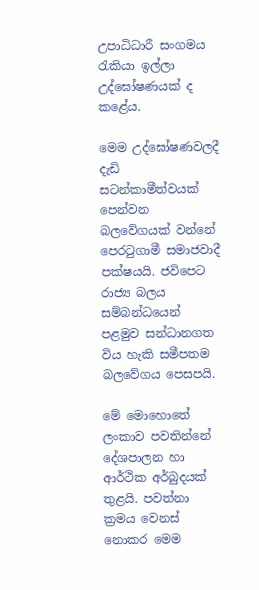උපාධිධාරී සංගමය රැකියා ඉල්ලා උද්ඝෝෂණයක් ද කළේය.

මෙම උද්ඝෝෂණවලදී දැඩි සටන්කාමීත්වයක් පෙන්වන බලවේගයක් වන්නේ පෙරටුගාමී සමාජවාදී පක්ෂයයි. ජවිපෙට රාජ්‍ය බලය සම්බන්ධයෙන් පළමුව සන්ධානගත විය හැකි සමීපතම බලවේගය පෙසපයි.

මේ මොහොතේ ලංකාව පවතින්නේ දේශපාලන හා ආර්ථික අර්බුදයක් තුළයි. පවත්නා ක්‍රමය වෙනස් නොකර මෙම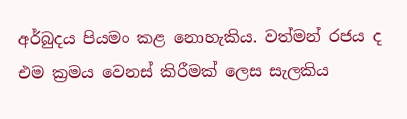අර්බුදය පියමං කළ නොහැකිය. වත්මන් රජය ද එම ක්‍රමය වෙනස් කිරීමක් ලෙස සැලකිය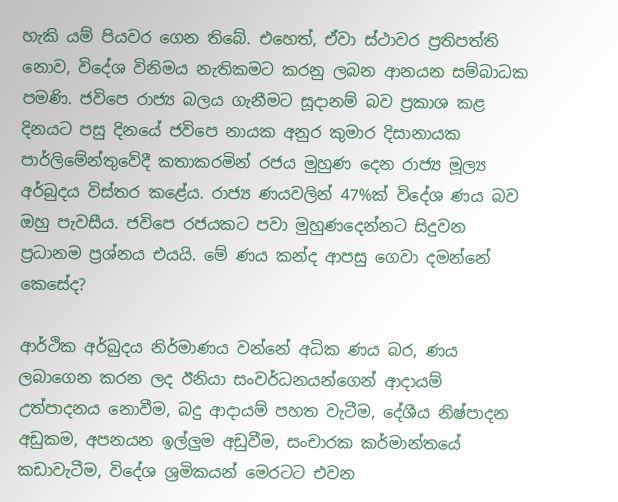හැකි යම් පියවර ගෙන තිබේ. එහෙත්, ඒවා ස්ථාවර ප්‍රතිපත්ති නොව, විදේශ විනිමය නැතිකමට කරනු ලබන ආනයන සම්බාධක පමණි. ජවිපෙ රාජ්‍ය බලය ගැනීමට සූදානම් බව ප්‍රකාශ කළ දිනයට පසු දිනයේ ජවිපෙ නායක අනුර කුමාර දිසානායක පාර්ලිමේන්තුවේදී කතාකරමින් රජය මුහුණ දෙන රාජ්‍ය මූල්‍ය අර්බුදය විස්තර කළේය. රාජ්‍ය ණයවලින් 47%ක් විදේශ ණය බව ඔහු පැවසීය. ජවිපෙ රජයකට පවා මුහුණදෙන්නට සිදුවන ප්‍රධානම ප්‍රශ්නය එයයි. මේ ණය කන්ද ආපසු ගෙවා දමන්නේ කෙසේද?

ආර්ථික අර්බුදය නිර්මාණය වන්නේ අධික ණය බර, ණය ලබාගෙන කරන ලද ඊනියා සංවර්ධනයන්ගෙන් ආදායම් උත්පාදනය නොවීම, බදු ආදායම් පහත වැටීම, දේශීය නිෂ්පාදන අඩුකම, අපනයන ඉල්ලුම අඩුවීම, සංචාරක කර්මාන්තයේ කඩාවැටීම, විදේශ ශ්‍රමිකයන් මෙරටට එවන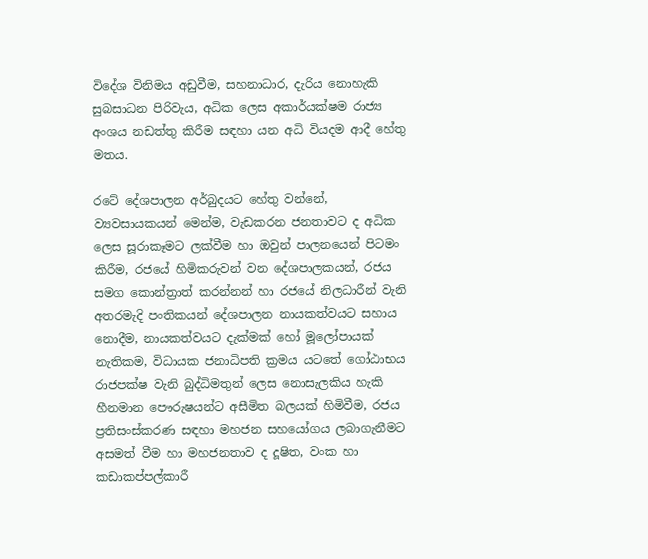විදේශ විනිමය අඩුවීම, සහනාධාර, දැරිය නොහැකි සුබසාධන පිරිවැය, අධික ලෙස අකාර්යක්ෂම රාජ්‍ය අංශය නඩත්තු කිරීම සඳහා යන අධි වියදම ආදී හේතු මතය.

රටේ දේශපාලන අර්බුදයට හේතු වන්නේ, ව්‍යවසායකයන් මෙන්ම, වැඩකරන ජනතාවට ද අධික ලෙස සූරාකෑමට ලක්වීම හා ඔවුන් පාලනයෙන් පිටමං කිරීම, රජයේ හිමිකරුවන් වන දේශපාලකයන්, රජය සමග කොන්ත්‍රාත් කරන්නන් හා රජයේ නිලධාරීන් වැනි අතරමැදි පංතිකයන් දේශපාලන නායකත්වයට සහාය නොදීම, නායකත්වයට දැක්මක් හෝ මූලෝපායක් නැතිකම, විධායක ජනාධිපති ක්‍රමය යටතේ ගෝඨාභය රාජපක්ෂ වැනි බුද්ධිමතුන් ලෙස නොසැලකිය හැකි හීනමාන පෞරුෂයන්ට අසීමිත බලයක් හිමිවීම, රජය ප්‍රතිසංස්කරණ සඳහා මහජන සහයෝගය ලබාගැනීමට අසමත් වීම හා මහජනතාව ද දූෂිත, වංක හා කඩාකප්පල්කාරී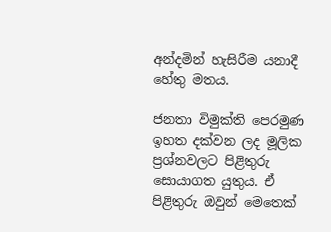අන්දමින් හැසිරීම යනාදී හේතු මතය.

ජනතා විමුක්ති පෙරමුණ ඉහත දක්වන ලද මූලික ප්‍රශ්නවලට පිළිතුරු සොයාගත යුතුය. ඒ පිළිතුරු ඔවුන් මෙතෙක්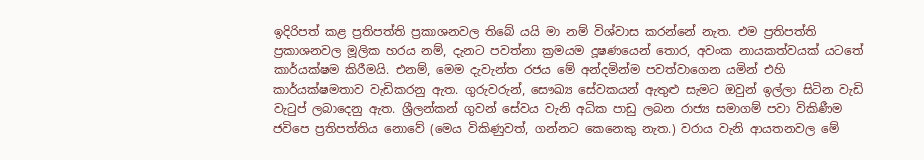ඉදිරිපත් කළ ප්‍රතිපත්ති ප්‍රකාශනවල තිබේ යයි මා නම් විශ්වාස කරන්නේ නැත. එම ප්‍රතිපත්ති ප්‍රකාශනවල මූලික හරය නම්, දැනට පවත්නා ක්‍රමයම දූෂණයෙන් තොර, අවංක නායකත්වයක් යටතේ කාර්යක්ෂම කිරීමයි. එනම්, මෙම දැවැන්ත රජය මේ අන්දමින්ම පවත්වාගෙන යමින් එහි කාර්යක්ෂමතාව වැඩිකරනු ඇත. ගුරුවරුන්, සෞඛ්‍ය සේවකයන් ඇතුළු සැමට ඔවුන් ඉල්ලා සිටින වැඩි වැටුප් ලබාදෙනු ඇත. ශ්‍රීලන්කන් ගුවන් සේවය වැනි අධික පාඩු ලබන රාජ්‍ය සමාගම් පවා විකිණීම ජවිපෙ ප්‍රතිපත්තිය නොවේ (මෙය විකිණුවත්, ගන්නට කෙනෙකු නැත.) වරාය වැනි ආයතනවල මේ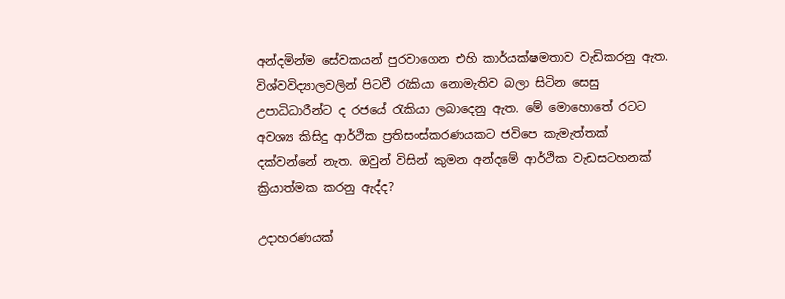අන්දමින්ම සේවකයන් පුරවාගෙන එහි කාර්යක්ෂමතාව වැඩිකරනු ඇත. විශ්වවිද්‍යාලවලින් පිටවී රැකියා නොමැතිව බලා සිටින සෙසු උපාධිධාරීන්ට ද රජයේ රැකියා ලබාදෙනු ඇත. මේ මොහොතේ රටට අවශ්‍ය කිසිදු ආර්ථික ප්‍රතිසංස්කරණයකට ජවිපෙ කැමැත්තක් දක්වන්නේ නැත. ඔවුන් විසින් කුමන අන්දමේ ආර්ථික වැඩසටහනක් ක්‍රියාත්මක කරනු ඇද්ද?

උදාහරණයක්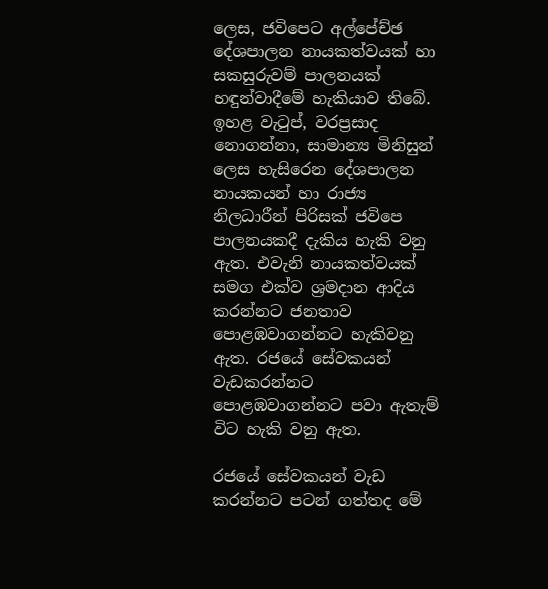ලෙස, ජවිපෙට අල්පේච්ඡ දේශපාලන නායකත්වයක් හා සකසුරුවම් පාලනයක් හඳුන්වාදීමේ හැකියාව තිබේ. ඉහළ වැටුප්, වරප්‍රසාද නොගන්නා, සාමාන්‍ය මිනිසුන් ලෙස හැසිරෙන දේශපාලන නායකයන් හා රාජ්‍ය නිලධාරීන් පිරිසක් ජවිපෙ පාලනයකදී දැකිය හැකි වනු ඇත. එවැනි නායකත්වයක් සමග එක්ව ශ්‍රමදාන ආදිය කරන්නට ජනතාව පොළඹවාගන්නට හැකිවනු ඇත. රජයේ සේවකයන් වැඩකරන්නට පොළඹවාගන්නට පවා ඇතැම් විට හැකි වනු ඇත.

රජයේ සේවකයන් වැඩ කරන්නට පටන් ගත්තද මේ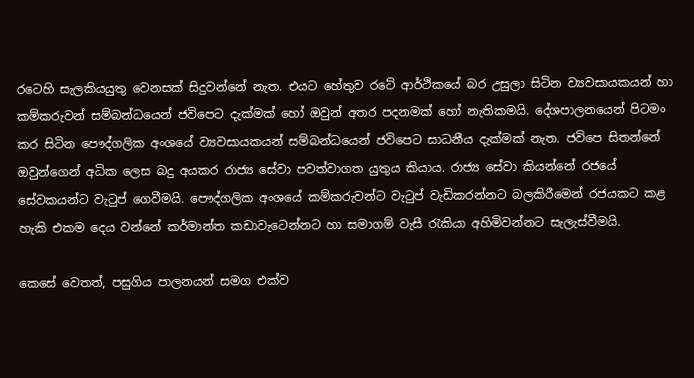රටෙහි සැලකියයුතු වෙනසක් සිදුවන්නේ නැත. එයට හේතුව රටේ ආර්ථිකයේ බර උසුලා සිටින ව්‍යවසායකයන් හා කම්කරුවන් සම්බන්ධයෙන් ජවිපෙට දැක්මක් හෝ ඔවුන් අතර පදනමක් හෝ නැතිකමයි. දේශපාලනයෙන් පිටමං කර සිටින පෞද්ගලික අංශයේ ව්‍යවසායකයන් සම්බන්ධයෙන් ජවිපෙට සාධනීය දැක්මක් නැත. ජවිපෙ සිතන්නේ ඔවුන්ගෙන් අධික ලෙස බදු අයකර රාජ්‍ය සේවා පවත්වාගත යුතුය කියාය. රාජ්‍ය සේවා කියන්නේ රජයේ සේවකයන්ට වැටුප් ගෙවීමයි. පෞද්ගලික අංශයේ කම්කරුවන්ට වැටුප් වැඩිකරන්නට බලකිරීමෙන් රජයකට කළ හැකි එකම දෙය වන්නේ කර්මාන්ත කඩාවැටෙන්නට හා සමාගම් වැසී රැකියා අහිමිවන්නට සැලැස්වීමයි.

කෙසේ වෙතත්, පසුගිය පාලනයන් සමග එක්ව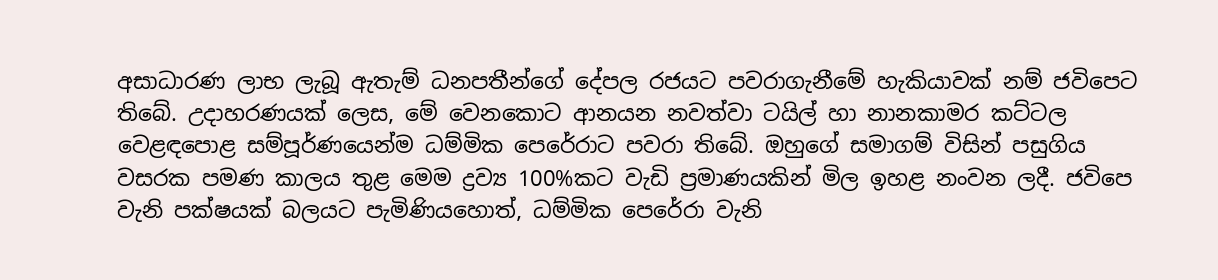අසාධාරණ ලාභ ලැබූ ඇතැම් ධනපතීන්ගේ දේපල රජයට පවරාගැනීමේ හැකියාවක් නම් ජවිපෙට තිබේ. උදාහරණයක් ලෙස, මේ වෙනකොට ආනයන නවත්වා ටයිල් හා නානකාමර කට්ටල වෙළඳපොළ සම්පූර්ණයෙන්ම ධම්මික පෙරේරාට පවරා තිබේ. ඔහුගේ සමාගම් විසින් පසුගිය වසරක පමණ කාලය තුළ මෙම ද්‍රව්‍ය 100%කට වැඩි ප්‍රමාණයකින් මිල ඉහළ නංවන ලදී. ජවිපෙ වැනි පක්ෂයක් බලයට පැමිණියහොත්, ධම්මික පෙරේරා වැනි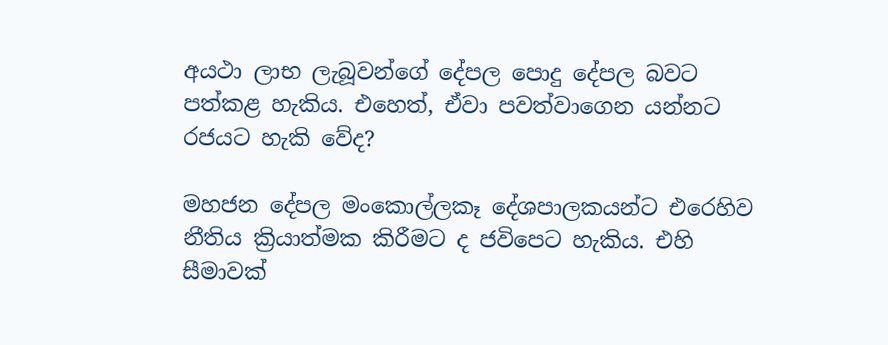අයථා ලාභ ලැබූවන්ගේ දේපල පොදු දේපල බවට පත්කළ හැකිය. එහෙත්, ඒවා පවත්වාගෙන යන්නට රජයට හැකි වේද?

මහජන දේපල මංකොල්ලකෑ දේශපාලකයන්ට එරෙහිව නීතිය ක්‍රියාත්මක කිරීමට ද ජවිපෙට හැකිය. එහි සීමාවක්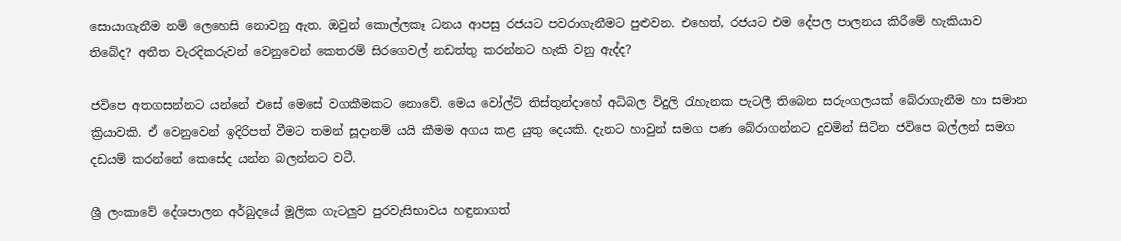සොයාගැනීම නම් ලෙහෙසි නොවනු ඇත. ඔවුන් කොල්ලකෑ ධනය ආපසු රජයට පවරාගැනීමට පුළුවන. එහෙත්, රජයට එම දේපල පාලනය කිරීමේ හැකියාව තිබේද? අතීත වැරදිකරුවන් වෙනුවෙන් කෙතරම් සිරගෙවල් නඩත්තු කරන්නට හැකි වනු ඇද්ද?

ජවිපෙ අතගසන්නට යන්නේ එසේ මෙසේ වගකීමකට නොවේ. මෙය වෝල්ට් තිස්තුන්දාහේ අධිබල විදුලි රැහැනක පැටලී තිබෙන සරුංගලයක් බේරාගැනීම හා සමාන ක්‍රියාවකි. ඒ වෙනුවෙන් ඉදිරිපත් වීමට තමන් සූදානම් යයි කීමම අගය කළ යුතු දෙයකි. දැනට හාවුන් සමග පණ බේරාගන්නට දුවමින් සිටින ජවිපෙ බල්ලන් සමග දඩයම් කරන්නේ කෙසේද යන්න බලන්නට වටී.

ශ්‍රී ලංකාවේ දේශපාලන අර්බුදයේ මූලික ගැටලුව පුරවැසිභාවය හඳුනාගත්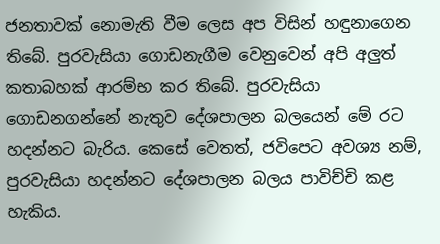ජනතාවක් නොමැති වීම ලෙස අප විසින් හඳුනාගෙන තිබේ. පුරවැසියා ගොඩනැගීම වෙනුවෙන් අපි අලුත් කතාබහක් ආරම්භ කර තිබේ. පුරවැසියා ගොඩනගන්නේ නැතුව දේශපාලන බලයෙන් මේ රට හදන්නට බැරිය. කෙසේ වෙතත්, ජවිපෙට අවශ්‍ය නම්, පුරවැසියා හදන්නට දේශපාලන බලය පාවිච්චි කළ හැකිය.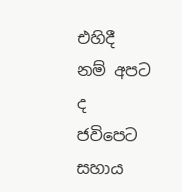එහිදී නම් අපට ද ජවිපෙට සහාය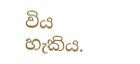විය හැකිය.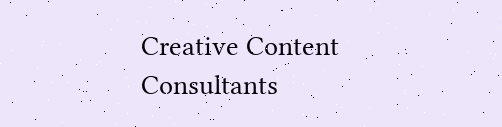Creative Content Consultants